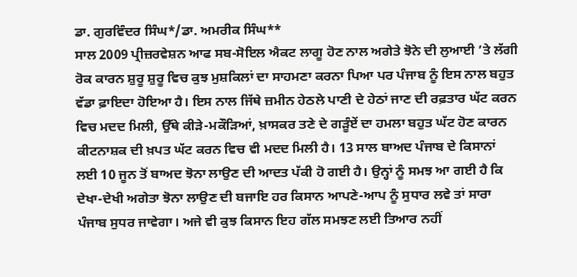ਡਾ. ਗੁਰਵਿੰਦਰ ਸਿੰਘ*/ਡਾ. ਅਮਰੀਕ ਸਿੰਘ**
ਸਾਲ 2009 ਪ੍ਰੀਜ਼ਰਵੇਸ਼ਨ ਆਫ ਸਬ-ਸੋਇਲ ਐਕਟ ਲਾਗੂ ਹੋਣ ਨਾਲ ਅਗੇਤੇ ਝੋਨੇ ਦੀ ਲੁਆਈ ’ਤੇ ਲੱਗੀ ਰੋਕ ਕਾਰਨ ਸ਼ੁਰੂ ਸ਼ੁਰੂ ਵਿਚ ਕੁਝ ਮੁਸ਼ਕਿਲਾਂ ਦਾ ਸਾਹਮਣਾ ਕਰਨਾ ਪਿਆ ਪਰ ਪੰਜਾਬ ਨੂੰ ਇਸ ਨਾਲ ਬਹੁਤ ਵੱਡਾ ਫ਼ਾਇਦਾ ਹੋਇਆ ਹੈ। ਇਸ ਨਾਲ ਜਿੱਥੇ ਜ਼ਮੀਨ ਹੇਠਲੇ ਪਾਣੀ ਦੇ ਹੇਠਾਂ ਜਾਣ ਦੀ ਰਫ਼ਤਾਰ ਘੱਟ ਕਰਨ ਵਿਚ ਮਦਦ ਮਿਲੀ, ਉੱਥੇ ਕੀੜੇ-ਮਕੌੜਿਆਂ, ਖ਼ਾਸਕਰ ਤਣੇ ਦੇ ਗੜੂੰਏਂ ਦਾ ਹਮਲਾ ਬਹੁਤ ਘੱਟ ਹੋਣ ਕਾਰਨ ਕੀਟਨਾਸ਼ਕ ਦੀ ਖ਼ਪਤ ਘੱਟ ਕਰਨ ਵਿਚ ਵੀ ਮਦਦ ਮਿਲੀ ਹੈ। 13 ਸਾਲ ਬਾਅਦ ਪੰਜਾਬ ਦੇ ਕਿਸਾਨਾਂ ਲਈ 10 ਜੂਨ ਤੋਂ ਬਾਅਦ ਝੋਨਾ ਲਾਉਣ ਦੀ ਆਦਤ ਪੱਕੀ ਹੋ ਗਈ ਹੈ। ਉਨ੍ਹਾਂ ਨੂੰ ਸਮਝ ਆ ਗਈ ਹੈ ਕਿ ਦੇਖਾ-ਦੇਖੀ ਅਗੇਤਾ ਝੋਨਾ ਲਾਉਣ ਦੀ ਬਜਾਇ ਹਰ ਕਿਸਾਨ ਆਪਣੇ-ਆਪ ਨੂੰ ਸੁਧਾਰ ਲਵੇ ਤਾਂ ਸਾਰਾ ਪੰਜਾਬ ਸੁਧਰ ਜਾਵੇਗਾ। ਅਜੇ ਵੀ ਕੁਝ ਕਿਸਾਨ ਇਹ ਗੱਲ ਸਮਝਣ ਲਈ ਤਿਆਰ ਨਹੀਂ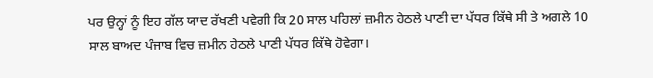ਪਰ ਉਨ੍ਹਾਂ ਨੂੰ ਇਹ ਗੱਲ ਯਾਦ ਰੱਖਣੀ ਪਵੇਗੀ ਕਿ 20 ਸਾਲ ਪਹਿਲਾਂ ਜ਼ਮੀਨ ਹੇਠਲੇ ਪਾਣੀ ਦਾ ਪੱਧਰ ਕਿੱਥੇ ਸੀ ਤੇ ਅਗਲੇ 10 ਸਾਲ ਬਾਅਦ ਪੰਜਾਬ ਵਿਚ ਜ਼ਮੀਨ ਹੇਠਲੇ ਪਾਣੀ ਪੱਧਰ ਕਿੱਥੇ ਹੋਵੇਗਾ।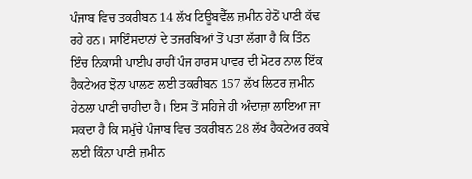ਪੰਜਾਬ ਵਿਚ ਤਕਰੀਬਨ 14 ਲੱਖ ਟਿਊਬਵੈੱਲ ਜ਼ਮੀਨ ਹੇਠੋਂ ਪਾਣੀ ਕੱਢ ਰਹੇ ਹਨ। ਸਾਇੰਸਦਾਨਾਂ ਦੇ ਤਜਰਬਿਆਂ ਤੋਂ ਪਤਾ ਲੱਗਾ ਹੈ ਕਿ ਤਿੰਨ ਇੰਚ ਨਿਕਾਸੀ ਪਾਈਪ ਰਾਹੀਂ ਪੰਜ ਹਾਰਸ ਪਾਵਰ ਦੀ ਮੋਟਰ ਨਾਲ ਇੱਕ ਹੈਕਟੇਅਰ ਝੋਨਾ ਪਾਲਣ ਲਈ ਤਕਰੀਬਨ 157 ਲੱਖ ਲਿਟਰ ਜ਼ਮੀਨ ਹੇਠਲਾ ਪਾਣੀ ਚਾਹੀਦਾ ਹੈ। ਇਸ ਤੋਂ ਸਹਿਜੇ ਹੀ ਅੰਦਾਜ਼ਾ ਲਾਇਆ ਜਾ ਸਕਦਾ ਹੈ ਕਿ ਸਮੁੱਚੇ ਪੰਜਾਬ ਵਿਚ ਤਕਰੀਬਨ 28 ਲੱਖ ਹੈਕਟੇਅਰ ਰਕਬੇ ਲਈ ਕਿੰਨਾ ਪਾਣੀ ਜ਼ਮੀਨ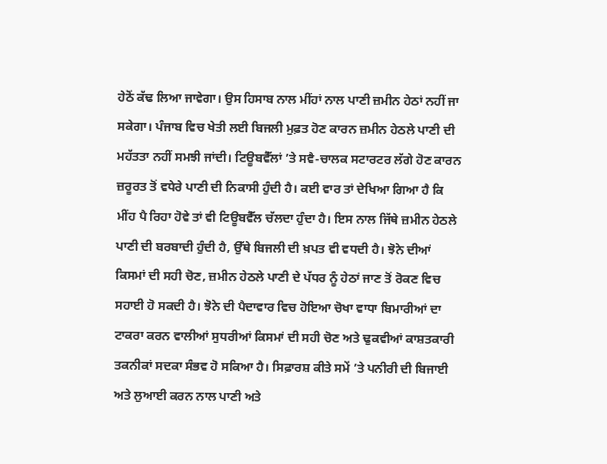ਹੇਠੋਂ ਕੱਢ ਲਿਆ ਜਾਵੇਗਾ। ਉਸ ਹਿਸਾਬ ਨਾਲ ਮੀਂਹਾਂ ਨਾਲ ਪਾਣੀ ਜ਼ਮੀਨ ਹੇਠਾਂ ਨਹੀਂ ਜਾ ਸਕੇਗਾ। ਪੰਜਾਬ ਵਿਚ ਖੇਤੀ ਲਈ ਬਿਜਲੀ ਮੁਫ਼ਤ ਹੋਣ ਕਾਰਨ ਜ਼ਮੀਨ ਹੇਠਲੇ ਪਾਣੀ ਦੀ ਮਹੱਤਤਾ ਨਹੀਂ ਸਮਝੀ ਜਾਂਦੀ। ਟਿਊਬਵੈੱਲਾਂ ’ਤੇ ਸਵੈ-ਚਾਲਕ ਸਟਾਰਟਰ ਲੱਗੇ ਹੋਣ ਕਾਰਨ ਜ਼ਰੂਰਤ ਤੋਂ ਵਧੇਰੇ ਪਾਣੀ ਦੀ ਨਿਕਾਸੀ ਹੁੰਦੀ ਹੈ। ਕਈ ਵਾਰ ਤਾਂ ਦੇਖਿਆ ਗਿਆ ਹੈ ਕਿ ਮੀਂਹ ਪੈ ਰਿਹਾ ਹੋਵੇ ਤਾਂ ਵੀ ਟਿਊਬਵੈੱਲ ਚੱਲਦਾ ਹੁੰਦਾ ਹੈ। ਇਸ ਨਾਲ ਜਿੱਥੇ ਜ਼ਮੀਨ ਹੇਠਲੇ ਪਾਣੀ ਦੀ ਬਰਬਾਦੀ ਹੁੰਦੀ ਹੈ, ਉੱਥੇ ਬਿਜਲੀ ਦੀ ਖ਼ਪਤ ਵੀ ਵਧਦੀ ਹੈ। ਝੋਨੇ ਦੀਆਂ ਕਿਸਮਾਂ ਦੀ ਸਹੀ ਚੋਣ, ਜ਼ਮੀਨ ਹੇਠਲੇ ਪਾਣੀ ਦੇ ਪੱਧਰ ਨੂੰ ਹੇਠਾਂ ਜਾਣ ਤੋਂ ਰੋਕਣ ਵਿਚ ਸਹਾਈ ਹੋ ਸਕਦੀ ਹੈ। ਝੋਨੇ ਦੀ ਪੈਦਾਵਾਰ ਵਿਚ ਹੋਇਆ ਚੋਖਾ ਵਾਧਾ ਬਿਮਾਰੀਆਂ ਦਾ ਟਾਕਰਾ ਕਰਨ ਵਾਲੀਆਂ ਸੁਧਰੀਆਂ ਕਿਸਮਾਂ ਦੀ ਸਹੀ ਚੋਣ ਅਤੇ ਢੁਕਵੀਆਂ ਕਾਸ਼ਤਕਾਰੀ ਤਕਨੀਕਾਂ ਸਦਕਾ ਸੰਭਵ ਹੋ ਸਕਿਆ ਹੈ। ਸਿਫ਼ਾਰਸ਼ ਕੀਤੇ ਸਮੇਂ ’ਤੇ ਪਨੀਰੀ ਦੀ ਬਿਜਾਈ ਅਤੇ ਲੁਆਈ ਕਰਨ ਨਾਲ ਪਾਣੀ ਅਤੇ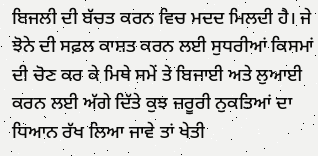ਬਿਜਲੀ ਦੀ ਬੱਚਤ ਕਰਨ ਵਿਚ ਮਦਦ ਮਿਲਦੀ ਹੈ। ਜੇ ਝੋਨੇ ਦੀ ਸਫ਼ਲ ਕਾਸ਼ਤ ਕਰਨ ਲਈ ਸੁਧਰੀਆਂ ਕਿਸਮਾਂ ਦੀ ਚੋਣ ਕਰ ਕੇ ਮਿਥੇ ਸਮੇਂ ਤੇ ਬਿਜਾਈ ਅਤੇ ਲੁਆਈ ਕਰਨ ਲਈ ਅੱਗੇ ਦਿੱਤੇ ਕੁਝ ਜ਼ਰੂਰੀ ਨੁਕਤਿਆਂ ਦਾ ਧਿਆਨ ਰੱਖ ਲਿਆ ਜਾਵੇ ਤਾਂ ਖੇਤੀ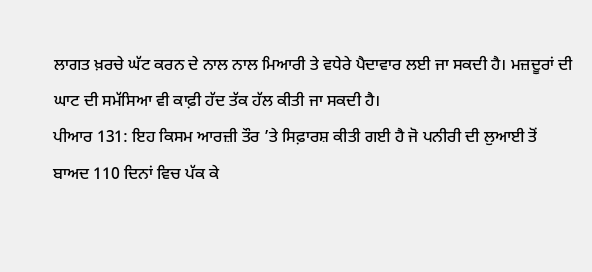ਲਾਗਤ ਖ਼ਰਚੇ ਘੱਟ ਕਰਨ ਦੇ ਨਾਲ ਨਾਲ ਮਿਆਰੀ ਤੇ ਵਧੇਰੇ ਪੈਦਾਵਾਰ ਲਈ ਜਾ ਸਕਦੀ ਹੈ। ਮਜ਼ਦੂਰਾਂ ਦੀ ਘਾਟ ਦੀ ਸਮੱਸਿਆ ਵੀ ਕਾਫ਼ੀ ਹੱਦ ਤੱਕ ਹੱਲ ਕੀਤੀ ਜਾ ਸਕਦੀ ਹੈ।
ਪੀਆਰ 131: ਇਹ ਕਿਸਮ ਆਰਜ਼ੀ ਤੌਰ ’ਤੇ ਸਿਫ਼ਾਰਸ਼ ਕੀਤੀ ਗਈ ਹੈ ਜੋ ਪਨੀਰੀ ਦੀ ਲੁਆਈ ਤੋਂ ਬਾਅਦ 110 ਦਿਨਾਂ ਵਿਚ ਪੱਕ ਕੇ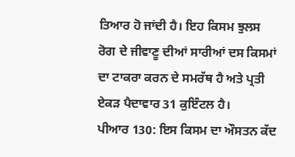ਤਿਆਰ ਹੋ ਜਾਂਦੀ ਹੈ। ਇਹ ਕਿਸਮ ਝੁਲਸ ਰੋਗ ਦੇ ਜੀਵਾਣੂ ਦੀਆਂ ਸਾਰੀਆਂ ਦਸ ਕਿਸਮਾਂ ਦਾ ਟਾਕਰਾ ਕਰਨ ਦੇ ਸਮਰੱਥ ਹੈ ਅਤੇ ਪ੍ਰਤੀ ਏਕੜ ਪੈਦਾਵਾਰ 31 ਕੁਇੰਟਲ ਹੈ।
ਪੀਆਰ 130: ਇਸ ਕਿਸਮ ਦਾ ਔਸਤਨ ਕੱਦ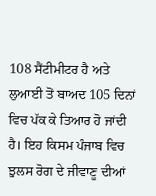108 ਸੈਂਟੀਮੀਟਰ ਹੈ ਅਤੇ ਲੁਆਈ ਤੋਂ ਬਾਅਦ 105 ਦਿਨਾਂ ਵਿਚ ਪੱਕ ਕੇ ਤਿਆਰ ਹੋ ਜਾਂਦੀ ਹੈ। ਇਹ ਕਿਸਮ ਪੰਜਾਬ ਵਿਚ ਝੁਲਸ ਰੋਗ ਦੇ ਜੀਵਾਣੂ ਦੀਆਂ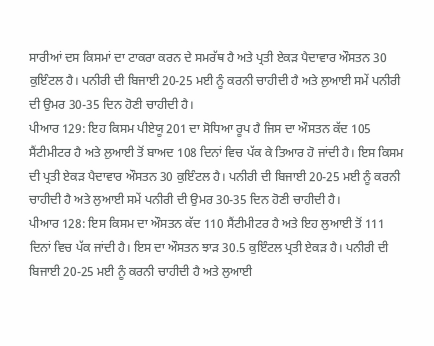ਸਾਰੀਆਂ ਦਸ ਕਿਸਮਾਂ ਦਾ ਟਾਕਰਾ ਕਰਨ ਦੇ ਸਮਰੱਥ ਹੈ ਅਤੇ ਪ੍ਰਤੀ ਏਕੜ ਪੈਦਾਵਾਰ ਔਸਤਨ 30 ਕੁਇੰਟਲ ਹੈ। ਪਨੀਰੀ ਦੀ ਬਿਜਾਈ 20-25 ਮਈ ਨੂੰ ਕਰਨੀ ਚਾਹੀਦੀ ਹੈ ਅਤੇ ਲੁਆਈ ਸਮੇਂ ਪਨੀਰੀ ਦੀ ਉਮਰ 30-35 ਦਿਨ ਹੋਣੀ ਚਾਹੀਦੀ ਹੈ।
ਪੀਆਰ 129: ਇਹ ਕਿਸਮ ਪੀਏਯੂ 201 ਦਾ ਸੋਧਿਆ ਰੂਪ ਹੈ ਜਿਸ ਦਾ ਔਸਤਨ ਕੱਦ 105 ਸੈਂਟੀਮੀਟਰ ਹੈ ਅਤੇ ਲੁਆਈ ਤੋਂ ਬਾਅਦ 108 ਦਿਨਾਂ ਵਿਚ ਪੱਕ ਕੇ ਤਿਆਰ ਹੋ ਜਾਂਦੀ ਹੈ। ਇਸ ਕਿਸਮ ਦੀ ਪ੍ਰਤੀ ਏਕੜ ਪੈਦਾਵਾਰ ਔਸਤਨ 30 ਕੁਇੰਟਲ ਹੈ। ਪਨੀਰੀ ਦੀ ਬਿਜਾਈ 20-25 ਮਈ ਨੂੰ ਕਰਨੀ ਚਾਹੀਦੀ ਹੈ ਅਤੇ ਲੁਆਈ ਸਮੇਂ ਪਨੀਰੀ ਦੀ ਉਮਰ 30-35 ਦਿਨ ਹੋਣੀ ਚਾਹੀਦੀ ਹੈ।
ਪੀਆਰ 128: ਇਸ ਕਿਸਮ ਦਾ ਔਸਤਨ ਕੱਦ 110 ਸੈਂਟੀਮੀਟਰ ਹੈ ਅਤੇ ਇਹ ਲੁਆਈ ਤੋਂ 111 ਦਿਨਾਂ ਵਿਚ ਪੱਕ ਜਾਂਦੀ ਹੈ। ਇਸ ਦਾ ਔਸਤਨ ਝਾੜ 30.5 ਕੁਇੰਟਲ ਪ੍ਰਤੀ ਏਕੜ ਹੈ। ਪਨੀਰੀ ਦੀ ਬਿਜਾਈ 20-25 ਮਈ ਨੂੰ ਕਰਨੀ ਚਾਹੀਦੀ ਹੈ ਅਤੇ ਲੁਆਈ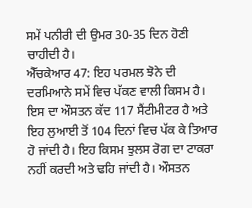ਸਮੇਂ ਪਨੀਰੀ ਦੀ ਉਮਰ 30-35 ਦਿਨ ਹੋਣੀ ਚਾਹੀਦੀ ਹੈ।
ਐੱਚਕੇਆਰ 47: ਇਹ ਪਰਮਲ ਝੋਨੇ ਦੀ ਦਰਮਿਆਨੇ ਸਮੇਂ ਵਿਚ ਪੱਕਣ ਵਾਲੀ ਕਿਸਮ ਹੈ। ਇਸ ਦਾ ਔਸਤਨ ਕੱਦ 117 ਸੈਂਟੀਮੀਟਰ ਹੈ ਅਤੇ ਇਹ ਲੁਆਈ ਤੋਂ 104 ਦਿਨਾਂ ਵਿਚ ਪੱਕ ਕੇ ਤਿਆਰ ਹੋ ਜਾਂਦੀ ਹੈ। ਇਹ ਕਿਸਮ ਝੁਲਸ ਰੋਗ ਦਾ ਟਾਕਰਾ ਨਹੀਂ ਕਰਦੀ ਅਤੇ ਢਹਿ ਜਾਂਦੀ ਹੈ। ਔਸਤਨ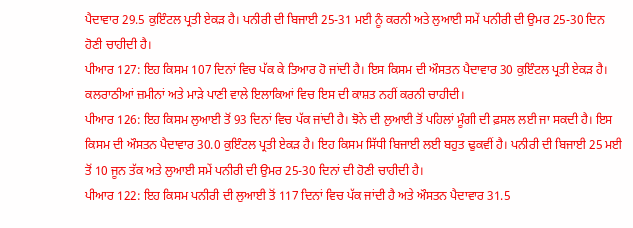ਪੈਦਾਵਾਰ 29.5 ਕੁਇੰਟਲ ਪ੍ਰਤੀ ਏਕੜ ਹੈ। ਪਨੀਰੀ ਦੀ ਬਿਜਾਈ 25-31 ਮਈ ਨੂੰ ਕਰਨੀ ਅਤੇ ਲੁਆਈ ਸਮੇਂ ਪਨੀਰੀ ਦੀ ਉਮਰ 25-30 ਦਿਨ ਹੋਣੀ ਚਾਹੀਦੀ ਹੈ।
ਪੀਆਰ 127: ਇਹ ਕਿਸਮ 107 ਦਿਨਾਂ ਵਿਚ ਪੱਕ ਕੇ ਤਿਆਰ ਹੋ ਜਾਂਦੀ ਹੈ। ਇਸ ਕਿਸਮ ਦੀ ਔਸਤਨ ਪੈਦਾਵਾਰ 30 ਕੁਇੰਟਲ ਪ੍ਰਤੀ ਏਕੜ ਹੈ। ਕਲਰਾਠੀਆਂ ਜ਼ਮੀਨਾਂ ਅਤੇ ਮਾੜੇ ਪਾਣੀ ਵਾਲੇ ਇਲਾਕਿਆਂ ਵਿਚ ਇਸ ਦੀ ਕਾਸ਼ਤ ਨਹੀਂ ਕਰਨੀ ਚਾਹੀਦੀ।
ਪੀਆਰ 126: ਇਹ ਕਿਸਮ ਲੁਆਈ ਤੋਂ 93 ਦਿਨਾਂ ਵਿਚ ਪੱਕ ਜਾਂਦੀ ਹੈ। ਝੋਨੇ ਦੀ ਲੁਆਈ ਤੋਂ ਪਹਿਲਾਂ ਮੂੰਗੀ ਦੀ ਫ਼ਸਲ ਲਈ ਜਾ ਸਕਦੀ ਹੈ। ਇਸ ਕਿਸਮ ਦੀ ਔਸਤਨ ਪੈਦਾਵਾਰ 30.0 ਕੁਇੰਟਲ ਪ੍ਰਤੀ ਏਕੜ ਹੈ। ਇਹ ਕਿਸਮ ਸਿੱਧੀ ਬਿਜਾਈ ਲਈ ਬਹੁਤ ਢੁਕਵੀਂ ਹੈ। ਪਨੀਰੀ ਦੀ ਬਿਜਾਈ 25 ਮਈ ਤੋਂ 10 ਜੂਨ ਤੱਕ ਅਤੇ ਲੁਆਈ ਸਮੇਂ ਪਨੀਰੀ ਦੀ ਉਮਰ 25-30 ਦਿਨਾਂ ਦੀ ਹੋਣੀ ਚਾਹੀਦੀ ਹੈ।
ਪੀਆਰ 122: ਇਹ ਕਿਸਮ ਪਨੀਰੀ ਦੀ ਲੁਆਈ ਤੋਂ 117 ਦਿਨਾਂ ਵਿਚ ਪੱਕ ਜਾਂਦੀ ਹੈ ਅਤੇ ਔਸਤਨ ਪੈਦਾਵਾਰ 31.5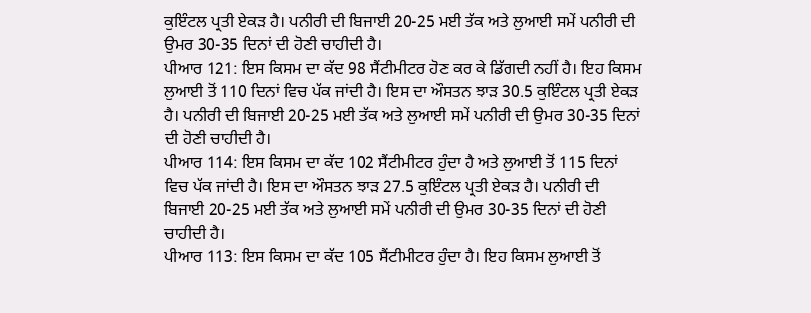ਕੁਇੰਟਲ ਪ੍ਰਤੀ ਏਕੜ ਹੈ। ਪਨੀਰੀ ਦੀ ਬਿਜਾਈ 20-25 ਮਈ ਤੱਕ ਅਤੇ ਲੁਆਈ ਸਮੇਂ ਪਨੀਰੀ ਦੀ ਉਮਰ 30-35 ਦਿਨਾਂ ਦੀ ਹੋਣੀ ਚਾਹੀਦੀ ਹੈ।
ਪੀਆਰ 121: ਇਸ ਕਿਸਮ ਦਾ ਕੱਦ 98 ਸੈਂਟੀਮੀਟਰ ਹੋਣ ਕਰ ਕੇ ਡਿੱਗਦੀ ਨਹੀਂ ਹੈ। ਇਹ ਕਿਸਮ ਲੁਆਈ ਤੋਂ 110 ਦਿਨਾਂ ਵਿਚ ਪੱਕ ਜਾਂਦੀ ਹੈ। ਇਸ ਦਾ ਔਸਤਨ ਝਾੜ 30.5 ਕੁਇੰਟਲ ਪ੍ਰਤੀ ਏਕੜ ਹੈ। ਪਨੀਰੀ ਦੀ ਬਿਜਾਈ 20-25 ਮਈ ਤੱਕ ਅਤੇ ਲੁਆਈ ਸਮੇਂ ਪਨੀਰੀ ਦੀ ਉਮਰ 30-35 ਦਿਨਾਂ ਦੀ ਹੋਣੀ ਚਾਹੀਦੀ ਹੈ।
ਪੀਆਰ 114: ਇਸ ਕਿਸਮ ਦਾ ਕੱਦ 102 ਸੈਂਟੀਮੀਟਰ ਹੁੰਦਾ ਹੈ ਅਤੇ ਲੁਆਈ ਤੋਂ 115 ਦਿਨਾਂ ਵਿਚ ਪੱਕ ਜਾਂਦੀ ਹੈ। ਇਸ ਦਾ ਔਸਤਨ ਝਾੜ 27.5 ਕੁਇੰਟਲ ਪ੍ਰਤੀ ਏਕੜ ਹੈ। ਪਨੀਰੀ ਦੀ ਬਿਜਾਈ 20-25 ਮਈ ਤੱਕ ਅਤੇ ਲੁਆਈ ਸਮੇਂ ਪਨੀਰੀ ਦੀ ਉਮਰ 30-35 ਦਿਨਾਂ ਦੀ ਹੋਣੀ ਚਾਹੀਦੀ ਹੈ।
ਪੀਆਰ 113: ਇਸ ਕਿਸਮ ਦਾ ਕੱਦ 105 ਸੈਂਟੀਮੀਟਰ ਹੁੰਦਾ ਹੈ। ਇਹ ਕਿਸਮ ਲੁਆਈ ਤੋਂ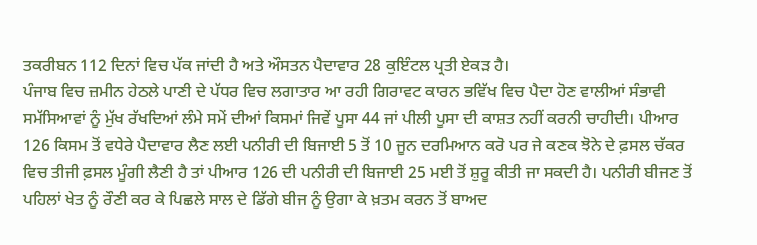ਤਕਰੀਬਨ 112 ਦਿਨਾਂ ਵਿਚ ਪੱਕ ਜਾਂਦੀ ਹੈ ਅਤੇ ਔਸਤਨ ਪੈਦਾਵਾਰ 28 ਕੁਇੰਟਲ ਪ੍ਰਤੀ ਏਕੜ ਹੈ।
ਪੰਜਾਬ ਵਿਚ ਜ਼ਮੀਨ ਹੇਠਲੇ ਪਾਣੀ ਦੇ ਪੱਧਰ ਵਿਚ ਲਗਾਤਾਰ ਆ ਰਹੀ ਗਿਰਾਵਟ ਕਾਰਨ ਭਵਿੱਖ ਵਿਚ ਪੈਦਾ ਹੋਣ ਵਾਲੀਆਂ ਸੰਭਾਵੀ ਸਮੱਸਿਆਵਾਂ ਨੂੰ ਮੁੱਖ ਰੱਖਦਿਆਂ ਲੰਮੇ ਸਮੇਂ ਦੀਆਂ ਕਿਸਮਾਂ ਜਿਵੇਂ ਪੂਸਾ 44 ਜਾਂ ਪੀਲੀ ਪੂਸਾ ਦੀ ਕਾਸ਼ਤ ਨਹੀਂ ਕਰਨੀ ਚਾਹੀਦੀ। ਪੀਆਰ 126 ਕਿਸਮ ਤੋਂ ਵਧੇਰੇ ਪੈਦਾਵਾਰ ਲੈਣ ਲਈ ਪਨੀਰੀ ਦੀ ਬਿਜਾਈ 5 ਤੋਂ 10 ਜੂਨ ਦਰਮਿਆਨ ਕਰੋ ਪਰ ਜੇ ਕਣਕ ਝੋਨੇ ਦੇ ਫ਼ਸਲ ਚੱਕਰ ਵਿਚ ਤੀਜੀ ਫ਼ਸਲ ਮੂੰਗੀ ਲੈਣੀ ਹੈ ਤਾਂ ਪੀਆਰ 126 ਦੀ ਪਨੀਰੀ ਦੀ ਬਿਜਾਈ 25 ਮਈ ਤੋਂ ਸ਼ੁਰੂ ਕੀਤੀ ਜਾ ਸਕਦੀ ਹੈ। ਪਨੀਰੀ ਬੀਜਣ ਤੋਂ ਪਹਿਲਾਂ ਖੇਤ ਨੂੰ ਰੌਣੀ ਕਰ ਕੇ ਪਿਛਲੇ ਸਾਲ ਦੇ ਡਿੱਗੇ ਬੀਜ ਨੂੰ ਉਗਾ ਕੇ ਖ਼ਤਮ ਕਰਨ ਤੋਂ ਬਾਅਦ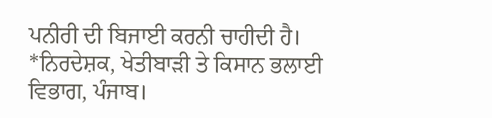ਪਨੀਰੀ ਦੀ ਬਿਜਾਈ ਕਰਨੀ ਚਾਹੀਦੀ ਹੈ।
*ਨਿਰਦੇਸ਼ਕ, ਖੇਤੀਬਾੜੀ ਤੇ ਕਿਸਾਨ ਭਲਾਈ ਵਿਭਾਗ, ਪੰਜਾਬ।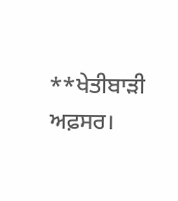**ਖੇਤੀਬਾੜੀ ਅਫ਼ਸਰ।